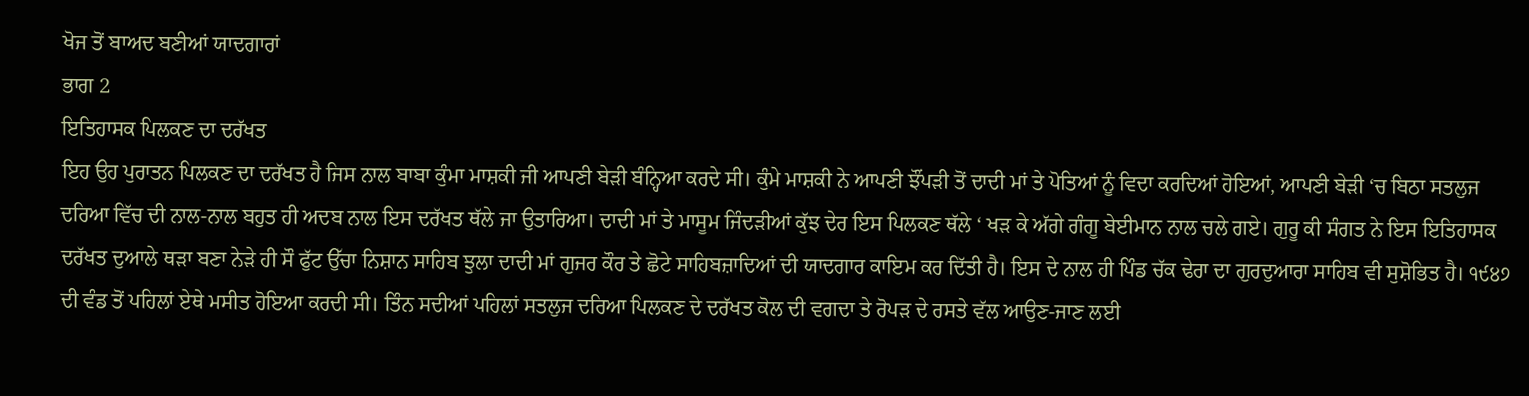ਖੋਜ ਤੋਂ ਬਾਅਦ ਬਣੀਆਂ ਯਾਦਗਾਰਾਂ
ਭਾਗ 2
ਇਤਿਹਾਸਕ ਪਿਲਕਣ ਦਾ ਦਰੱਖਤ
ਇਹ ਉਹ ਪੁਰਾਤਨ ਪਿਲਕਣ ਦਾ ਦਰੱਖਤ ਹੈ ਜਿਸ ਨਾਲ ਬਾਬਾ ਕੁੰਮਾ ਮਾਸ਼ਕੀ ਜੀ ਆਪਣੀ ਬੇੜੀ ਬੰਨ੍ਹਿਆ ਕਰਦੇ ਸੀ। ਕੁੰਮੇ ਮਾਸ਼ਕੀ ਨੇ ਆਪਣੀ ਝੌਂਪੜੀ ਤੋਂ ਦਾਦੀ ਮਾਂ ਤੇ ਪੋਤਿਆਂ ਨੂੰ ਵਿਦਾ ਕਰਦਿਆਂ ਹੋਇਆਂ, ਆਪਣੀ ਬੇੜੀ ‘ਚ ਬਿਠਾ ਸਤਲੁਜ ਦਰਿਆ ਵਿੱਚ ਦੀ ਨਾਲ-ਨਾਲ ਬਹੁਤ ਹੀ ਅਦਬ ਨਾਲ ਇਸ ਦਰੱਖਤ ਥੱਲੇ ਜਾ ਉਤਾਰਿਆ। ਦਾਦੀ ਮਾਂ ਤੇ ਮਾਸੂਮ ਜਿੰਦੜੀਆਂ ਕੁੱਝ ਦੇਰ ਇਸ ਪਿਲਕਣ ਥੱਲੇ ‘ ਖੜ ਕੇ ਅੱਗੇ ਗੰਗੂ ਬੇਈਮਾਨ ਨਾਲ ਚਲੇ ਗਏ। ਗੁਰੂ ਕੀ ਸੰਗਤ ਨੇ ਇਸ ਇਤਿਹਾਸਕ ਦਰੱਖਤ ਦੁਆਲੇ ਥੜਾ ਬਣਾ ਨੇੜੇ ਹੀ ਸੌ ਫੁੱਟ ਉੱਚਾ ਨਿਸ਼ਾਨ ਸਾਹਿਬ ਝੁਲਾ ਦਾਦੀ ਮਾਂ ਗੁਜਰ ਕੌਰ ਤੇ ਛੋਟੇ ਸਾਹਿਬਜ਼ਾਦਿਆਂ ਦੀ ਯਾਦਗਾਰ ਕਾਇਮ ਕਰ ਦਿੱਤੀ ਹੈ। ਇਸ ਦੇ ਨਾਲ ਹੀ ਪਿੰਡ ਚੱਕ ਢੇਰਾ ਦਾ ਗੁਰਦੁਆਰਾ ਸਾਹਿਬ ਵੀ ਸੁਸ਼ੋਭਿਤ ਹੈ। ੧੯੪੭ ਦੀ ਵੰਡ ਤੋਂ ਪਹਿਲਾਂ ਏਥੇ ਮਸੀਤ ਹੋਇਆ ਕਰਦੀ ਸੀ। ਤਿੰਨ ਸਦੀਆਂ ਪਹਿਲਾਂ ਸਤਲੁਜ ਦਰਿਆ ਪਿਲਕਣ ਦੇ ਦਰੱਖਤ ਕੋਲ ਦੀ ਵਗਦਾ ਤੇ ਰੋਪੜ ਦੇ ਰਸਤੇ ਵੱਲ ਆਉਣ-ਜਾਣ ਲਈ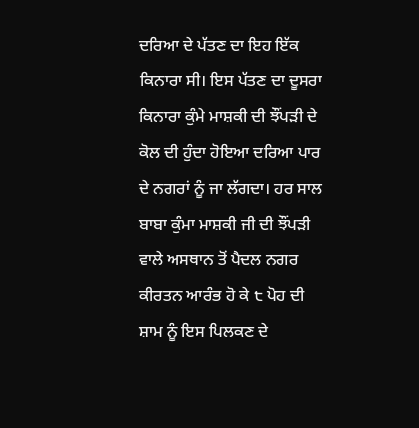ਦਰਿਆ ਦੇ ਪੱਤਣ ਦਾ ਇਹ ਇੱਕ ਕਿਨਾਰਾ ਸੀ। ਇਸ ਪੱਤਣ ਦਾ ਦੂਸਰਾ ਕਿਨਾਰਾ ਕੁੰਮੇ ਮਾਸ਼ਕੀ ਦੀ ਝੌਂਪੜੀ ਦੇ ਕੋਲ ਦੀ ਹੁੰਦਾ ਹੋਇਆ ਦਰਿਆ ਪਾਰ ਦੇ ਨਗਰਾਂ ਨੂੰ ਜਾ ਲੱਗਦਾ। ਹਰ ਸਾਲ ਬਾਬਾ ਕੁੰਮਾ ਮਾਸ਼ਕੀ ਜੀ ਦੀ ਝੌਂਪੜੀ ਵਾਲੇ ਅਸਥਾਨ ਤੋਂ ਪੈਦਲ ਨਗਰ ਕੀਰਤਨ ਆਰੰਭ ਹੋ ਕੇ ੮ ਪੋਹ ਦੀ ਸ਼ਾਮ ਨੂੰ ਇਸ ਪਿਲਕਣ ਦੇ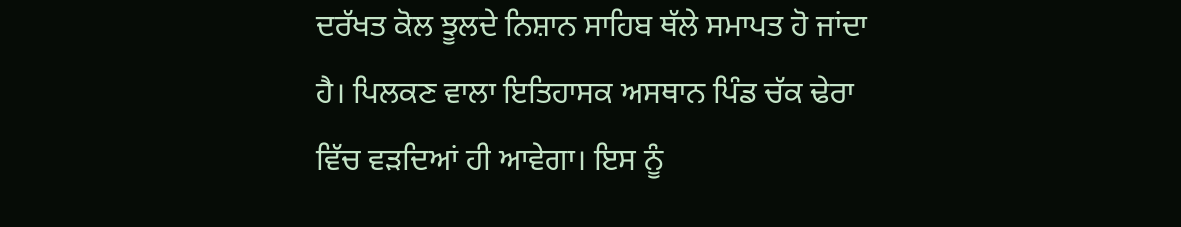ਦਰੱਖਤ ਕੋਲ ਝੂਲਦੇ ਨਿਸ਼ਾਨ ਸਾਹਿਬ ਥੱਲੇ ਸਮਾਪਤ ਹੋ ਜਾਂਦਾ ਹੈ। ਪਿਲਕਣ ਵਾਲਾ ਇਤਿਹਾਸਕ ਅਸਥਾਨ ਪਿੰਡ ਚੱਕ ਢੇਰਾ ਵਿੱਚ ਵੜਦਿਆਂ ਹੀ ਆਵੇਗਾ। ਇਸ ਨੂੰ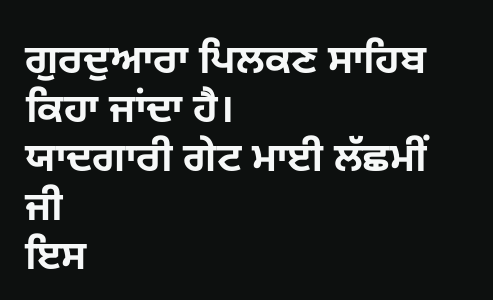ਗੁਰਦੁਆਰਾ ਪਿਲਕਣ ਸਾਹਿਬ ਕਿਹਾ ਜਾਂਦਾ ਹੈ।
ਯਾਦਗਾਰੀ ਗੇਟ ਮਾਈ ਲੱਛਮੀਂ ਜੀ
ਇਸ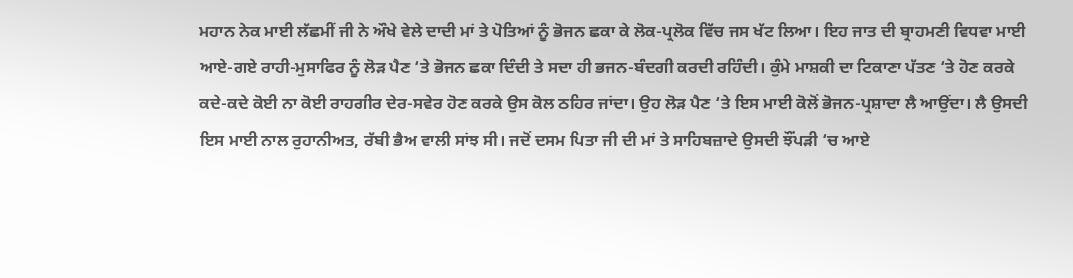ਮਹਾਨ ਨੇਕ ਮਾਈ ਲੱਛਮੀਂ ਜੀ ਨੇ ਔਖੇ ਵੇਲੇ ਦਾਦੀ ਮਾਂ ਤੇ ਪੋਤਿਆਂ ਨੂੰ ਭੋਜਨ ਛਕਾ ਕੇ ਲੋਕ-ਪ੍ਰਲੋਕ ਵਿੱਚ ਜਸ ਖੱਟ ਲਿਆ। ਇਹ ਜਾਤ ਦੀ ਬ੍ਰਾਹਮਣੀ ਵਿਧਵਾ ਮਾਈ ਆਏ-ਗਏ ਰਾਹੀ-ਮੁਸਾਫਿਰ ਨੂੰ ਲੋੜ ਪੈਣ ‘ਤੇ ਭੋਜਨ ਛਕਾ ਦਿੰਦੀ ਤੇ ਸਦਾ ਹੀ ਭਜਨ-ਬੰਦਗੀ ਕਰਦੀ ਰਹਿੰਦੀ। ਕੁੰਮੇ ਮਾਸ਼ਕੀ ਦਾ ਟਿਕਾਣਾ ਪੱਤਣ ‘ਤੇ ਹੋਣ ਕਰਕੇ ਕਦੇ-ਕਦੇ ਕੋਈ ਨਾ ਕੋਈ ਰਾਹਗੀਰ ਦੇਰ-ਸਵੇਰ ਹੋਣ ਕਰਕੇ ਉਸ ਕੋਲ ਠਹਿਰ ਜਾਂਦਾ। ਉਹ ਲੋੜ ਪੈਣ ‘ਤੇ ਇਸ ਮਾਈ ਕੋਲੋਂ ਭੋਜਨ-ਪ੍ਰਸ਼ਾਦਾ ਲੈ ਆਉਂਦਾ। ਲੈ ਉਸਦੀ ਇਸ ਮਾਈ ਨਾਲ ਰੁਹਾਨੀਅਤ, ਰੱਬੀ ਭੈਅ ਵਾਲੀ ਸਾਂਝ ਸੀ। ਜਦੋਂ ਦਸਮ ਪਿਤਾ ਜੀ ਦੀ ਮਾਂ ਤੇ ਸਾਹਿਬਜ਼ਾਦੇ ਉਸਦੀ ਝੌਂਪੜੀ ‘ਚ ਆਏ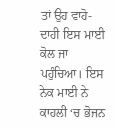ਤਾਂ ਉਹ ਵਾਹੋ-ਦਾਹੀ ਇਸ ਮਾਈ ਕੋਲ ਜਾ ਪਹੁੰਚਿਆ। ਇਸ ਨੇਕ ਮਾਈ ਨੇ ਕਾਹਲੀ ‘ਚ ਭੋਜਨ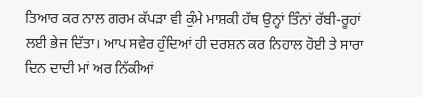ਤਿਆਰ ਕਰ ਨਾਲ ਗਰਮ ਕੱਪੜਾ ਵੀ ਕੁੰਮੇ ਮਾਸ਼ਕੀ ਹੱਥ ਉਨ੍ਹਾਂ ਤਿੰਨਾਂ ਰੱਬੀ-ਰੂਹਾਂ ਲਈ ਭੇਜ ਦਿੱਤਾ। ਆਪ ਸਵੇਰ ਹੁੰਦਿਆਂ ਹੀ ਦਰਸ਼ਨ ਕਰ ਨਿਹਾਲ ਹੋਈ ਤੇ ਸਾਰਾ ਦਿਨ ਦਾਦੀ ਮਾਂ ਅਰ ਨਿੱਕੀਆਂ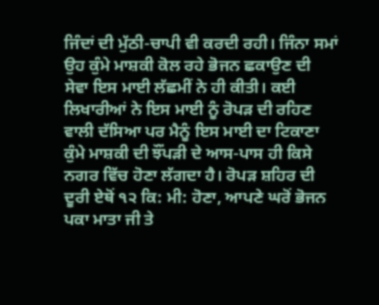ਜਿੰਦਾਂ ਦੀ ਮੁੱਠੀ-ਚਾਪੀ ਵੀ ਕਰਦੀ ਰਹੀ। ਜਿੰਨਾ ਸਮਾਂ ਉਹ ਕੁੰਮੇ ਮਾਸ਼ਕੀ ਕੋਲ ਰਹੇ ਭੋਜਨ ਛਕਾਉਣ ਦੀ ਸੇਵਾ ਇਸ ਮਾਈ ਲੱਛਮੀਂ ਨੇ ਹੀ ਕੀਤੀ। ਕਈ ਲਿਖਾਰੀਆਂ ਨੇ ਇਸ ਮਾਈ ਨੂੰ ਰੋਪੜ ਦੀ ਰਹਿਣ ਵਾਲੀ ਦੱਸਿਆ ਪਰ ਮੈਨੂੰ ਇਸ ਮਾਈ ਦਾ ਟਿਕਾਣਾ ਕੁੰਮੇ ਮਾਸ਼ਕੀ ਦੀ ਝੌਂਪੜੀ ਦੇ ਆਸ-ਪਾਸ ਹੀ ਕਿਸੇ ਨਗਰ ਵਿੱਚ ਹੋਣਾ ਲੱਗਦਾ ਹੈ। ਰੋਪੜ ਸ਼ਹਿਰ ਦੀ ਦੂਰੀ ਏਥੋਂ ੧੨ ਕਿ: ਮੀ: ਹੋਣਾ, ਆਪਣੇ ਘਰੋਂ ਭੋਜਨ ਪਕਾ ਮਾਤਾ ਜੀ ਤੇ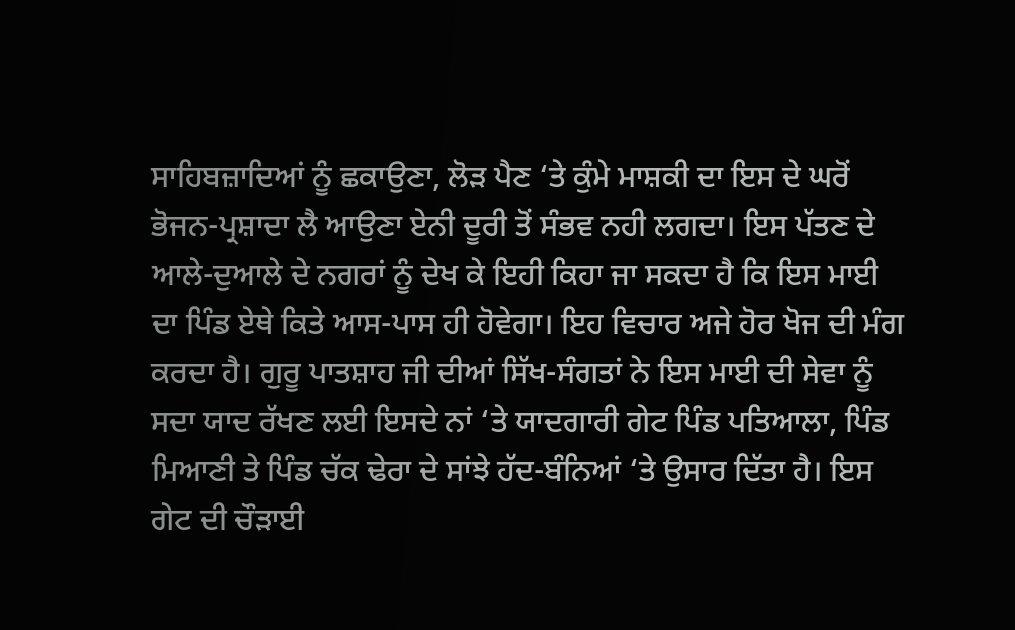ਸਾਹਿਬਜ਼ਾਦਿਆਂ ਨੂੰ ਛਕਾਉਣਾ, ਲੋੜ ਪੈਣ ‘ਤੇ ਕੁੰਮੇ ਮਾਸ਼ਕੀ ਦਾ ਇਸ ਦੇ ਘਰੋਂ ਭੋਜਨ-ਪ੍ਰਸ਼ਾਦਾ ਲੈ ਆਉਣਾ ਏਨੀ ਦੂਰੀ ਤੋਂ ਸੰਭਵ ਨਹੀ ਲਗਦਾ। ਇਸ ਪੱਤਣ ਦੇ ਆਲੇ-ਦੁਆਲੇ ਦੇ ਨਗਰਾਂ ਨੂੰ ਦੇਖ ਕੇ ਇਹੀ ਕਿਹਾ ਜਾ ਸਕਦਾ ਹੈ ਕਿ ਇਸ ਮਾਈ ਦਾ ਪਿੰਡ ਏਥੇ ਕਿਤੇ ਆਸ-ਪਾਸ ਹੀ ਹੋਵੇਗਾ। ਇਹ ਵਿਚਾਰ ਅਜੇ ਹੋਰ ਖੋਜ ਦੀ ਮੰਗ ਕਰਦਾ ਹੈ। ਗੁਰੂ ਪਾਤਸ਼ਾਹ ਜੀ ਦੀਆਂ ਸਿੱਖ-ਸੰਗਤਾਂ ਨੇ ਇਸ ਮਾਈ ਦੀ ਸੇਵਾ ਨੂੰ ਸਦਾ ਯਾਦ ਰੱਖਣ ਲਈ ਇਸਦੇ ਨਾਂ ‘ਤੇ ਯਾਦਗਾਰੀ ਗੇਟ ਪਿੰਡ ਪਤਿਆਲਾ, ਪਿੰਡ ਮਿਆਣੀ ਤੇ ਪਿੰਡ ਚੱਕ ਢੇਰਾ ਦੇ ਸਾਂਝੇ ਹੱਦ-ਬੰਨਿਆਂ ‘ਤੇ ਉਸਾਰ ਦਿੱਤਾ ਹੈ। ਇਸ ਗੇਟ ਦੀ ਚੌੜਾਈ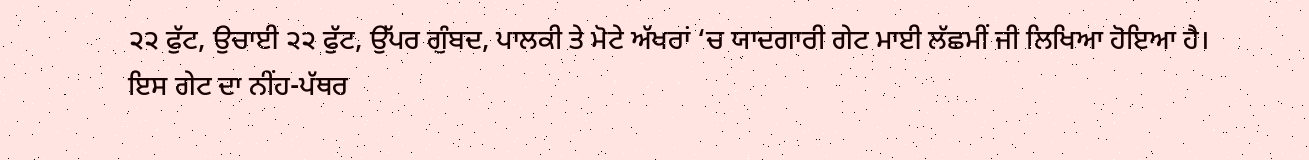੨੨ ਫੁੱਟ, ਉਚਾਈ ੨੨ ਫੁੱਟ, ਉੱਪਰ ਗੁੰਬਦ, ਪਾਲਕੀ ਤੇ ਮੋਟੇ ਅੱਖਰਾਂ ‘ਚ ਯਾਦਗਾਰੀ ਗੇਟ ਮਾਈ ਲੱਛਮੀਂ ਜੀ ਲਿਖਿਆ ਹੋਇਆ ਹੈ। ਇਸ ਗੇਟ ਦਾ ਨੀਂਹ-ਪੱਥਰ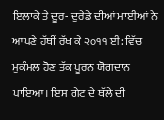ਇਲਾਕੇ ਤੇ ਦੂਰ- ਦੁਰੇਡੇ ਦੀਆਂ ਮਾਈਆਂ ਨੇ ਆਪਣੇ ਹੱਥੀਂ ਰੱਖ ਕੇ ੨੦੧੧ ਈ: ਵਿੱਚ ਮੁਕੰਮਲ ਹੋਣ ਤੱਕ ਪੂਰਨ ਯੋਗਦਾਨ ਪਾਇਆ। ਇਸ ਗੇਟ ਦੇ ਥੱਲੇ ਦੀ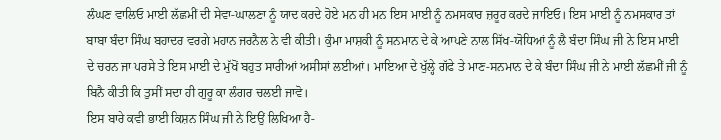ਲੰਘਣ ਵਾਲਿਓ ਮਾਈ ਲੱਛਮੀਂ ਦੀ ਸੇਵਾ-ਘਾਲਣਾ ਨੂੰ ਯਾਦ ਕਰਦੇ ਹੋਏ ਮਨ ਹੀ ਮਨ ਇਸ ਮਾਈ ਨੂੰ ਨਮਸਕਾਰ ਜ਼ਰੂਰ ਕਰਦੇ ਜਾਇਓ। ਇਸ ਮਾਈ ਨੂੰ ਨਮਸਕਾਰ ਤਾਂ ਬਾਬਾ ਬੰਦਾ ਸਿੰਘ ਬਹਾਦਰ ਵਰਗੇ ਮਹਾਨ ਜਰਨੈਲ ਨੇ ਵੀ ਕੀਤੀ। ਕੁੰਮਾ ਮਾਸ਼ਕੀ ਨੂੰ ਸਨਮਾਨ ਦੇ ਕੇ ਆਪਣੇ ਨਾਲ ਸਿੱਖ-ਯੋਧਿਆਂ ਨੂੰ ਲੈ ਬੰਦਾ ਸਿੰਘ ਜੀ ਨੇ ਇਸ ਮਾਈ ਦੇ ਚਰਨ ਜਾ ਪਰਸੇ ਤੇ ਇਸ ਮਾਈ ਦੇ ਮੁੱਖੋਂ ਬਹੁਤ ਸਾਰੀਆਂ ਅਸੀਸਾਂ ਲਈਆਂ। ਮਾਇਆ ਦੇ ਖੁੱਲ੍ਹੇ ਗੱਫੇ ਤੇ ਮਾਣ-ਸਨਮਾਨ ਦੇ ਕੇ ਬੰਦਾ ਸਿੰਘ ਜੀ ਨੇ ਮਾਈ ਲੱਛਮੀਂ ਜੀ ਨੂੰ ਬਿਨੈ ਕੀਤੀ ਕਿ ਤੁਸੀਂ ਸਦਾ ਹੀ ਗੁਰੂ ਕਾ ਲੰਗਰ ਚਲਈ ਜਾਵੋ।
ਇਸ ਬਾਰੇ ਕਵੀ ਭਾਈ ਕਿਸ਼ਨ ਸਿੰਘ ਜੀ ਨੇ ਇਉਂ ਲਿਖਿਆ ਹੈ-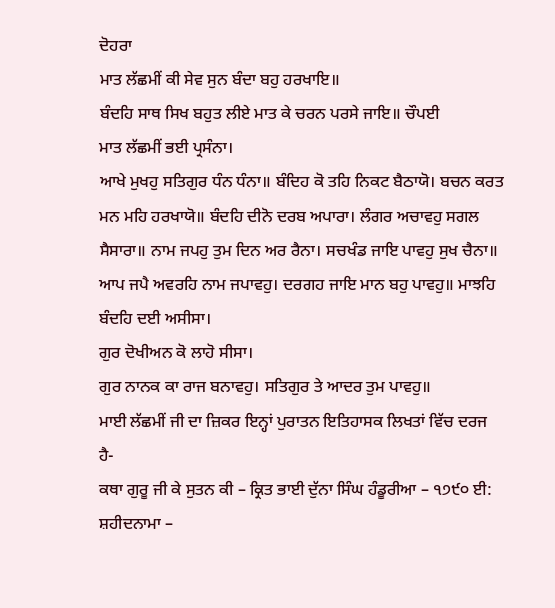ਦੋਹਰਾ
ਮਾਤ ਲੱਛਮੀਂ ਕੀ ਸੇਵ ਸੁਨ ਬੰਦਾ ਬਹੁ ਹਰਖਾਇ॥
ਬੰਦਹਿ ਸਾਥ ਸਿਖ ਬਹੁਤ ਲੀਏ ਮਾਤ ਕੇ ਚਰਨ ਪਰਸੇ ਜਾਇ॥ ਚੌਪਈ
ਮਾਤ ਲੱਛਮੀਂ ਭਈ ਪ੍ਰਸੰਨਾ।
ਆਖੇ ਮੁਖਹੁ ਸਤਿਗੁਰ ਧੰਨ ਧੰਨਾ॥ ਬੰਦਿਹ ਕੋ ਤਹਿ ਨਿਕਟ ਬੈਠਾਯੋ। ਬਚਨ ਕਰਤ ਮਨ ਮਹਿ ਹਰਖਾਯੋ॥ ਬੰਦਹਿ ਦੀਨੋ ਦਰਬ ਅਪਾਰਾ। ਲੰਗਰ ਅਚਾਵਹੁ ਸਗਲ ਸੈਸਾਰਾ॥ ਨਾਮ ਜਪਹੁ ਤੁਮ ਦਿਨ ਅਰ ਰੈਨਾ। ਸਚਖੰਡ ਜਾਇ ਪਾਵਹੁ ਸੁਖ ਚੈਨਾ॥ ਆਪ ਜਪੈ ਅਵਰਹਿ ਨਾਮ ਜਪਾਵਹੁ। ਦਰਗਹ ਜਾਇ ਮਾਨ ਬਹੁ ਪਾਵਹੁ॥ ਮਾਝਹਿ ਬੰਦਹਿ ਦਈ ਅਸੀਸਾ।
ਗੁਰ ਦੋਖੀਅਨ ਕੋ ਲਾਹੋ ਸੀਸਾ।
ਗੁਰ ਨਾਨਕ ਕਾ ਰਾਜ ਬਨਾਵਹੁ। ਸਤਿਗੁਰ ਤੇ ਆਦਰ ਤੁਮ ਪਾਵਹੁ॥
ਮਾਈ ਲੱਛਮੀਂ ਜੀ ਦਾ ਜ਼ਿਕਰ ਇਨ੍ਹਾਂ ਪੁਰਾਤਨ ਇਤਿਹਾਸਕ ਲਿਖਤਾਂ ਵਿੱਚ ਦਰਜ
ਹੈ-
ਕਥਾ ਗੁਰੂ ਜੀ ਕੇ ਸੁਤਨ ਕੀ – ਕ੍ਰਿਤ ਭਾਈ ਦੁੱਨਾ ਸਿੰਘ ਹੰਡੂਰੀਆ – ੧੭੯੦ ਈ: ਸ਼ਹੀਦਨਾਮਾ –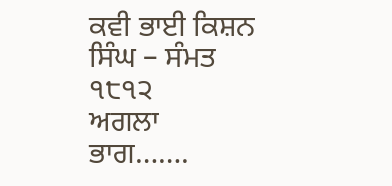ਕਵੀ ਭਾਈ ਕਿਸ਼ਨ ਸਿੰਘ – ਸੰਮਤ ੧੮੧੨
ਅਗਲਾ ਭਾਗ…….